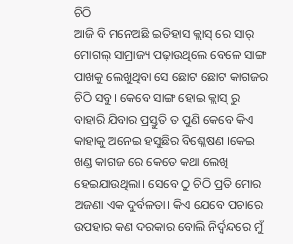ଚିଠି
ଆଜି ବି ମନେଅଛି ଇତିହାସ କ୍ଲାସ୍ ରେ ସାର୍ ମୋଗଲ୍ ସାମ୍ରାଜ୍ୟ ପଢ଼ାଉଥିଲେ ବେଳେ ସାଙ୍ଗ ପାଖକୁ ଲେଖୁଥିବା ସେ ଛୋଟ ଛୋଟ କାଗଜର ଚିଠି ସବୁ। କେବେ ସାଙ୍ଗ ହୋଇ କ୍ଲାସ୍ ରୁ ବାହାରି ଯିବାର ପ୍ରସ୍ତୁତି ତ ପୁଣି କେବେ କିଏ କାହାକୁ ଅନେଇ ହସୁଛିର ବିଶ୍ଳେଷଣ ।କେଇ ଖଣ୍ଡ କାଗଜ ରେ କେତେ କଥା ଲେଖି ହେଇଯାଉଥିଲା। ସେବେ ଠୁ ଚିଠି ପ୍ରତି ମୋର ଅଜଣା ଏକ ଦୁର୍ବଳତା। କିଏ ଯେବେ ପଚାରେ ଉପହାର କଣ ଦରକାର ବୋଲି ନିର୍ଦ୍ଵନ୍ଦରେ ମୁଁ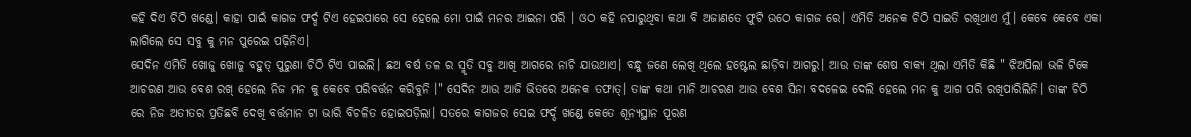କହି ଦିଏ ଚିଠି ଖଣ୍ଡେ। କାହା ପାଇଁ କାଗଜ ଫର୍ଦ୍ଦ ଟିଏ ହେଇପାରେ ସେ ହେଲେ ମୋ ପାଇଁ ମନର ଆଇନା ପରି । ଓଠ କହି ନପାରୁଥିବା କଥା ବି ଅଜାଣତେ ଫୁଟି ଉଠେ କାଗଜ ରେ। ଏମିତି ଅନେକ ଚିଠି ସାଇତି ରଖିଥାଏ ମୁଁ। କେବେ କେବେ ଏକା ଲାଗିଲେ ସେ ସବୁ କୁ ମନ ପୁରେଇ ପଢ଼ିନିଏ।
ସେଦିନ ଏମିତି ଖୋଜୁ ଖୋଜୁ ବହୁତ୍ ପୁରୁଣା ଚିଠି ଟିଏ ପାଇଲି। ଛଅ ବର୍ଷ ତଳ ର ସ୍ମୃତି ସବୁ ଆଖି ଆଗରେ ନାଚି ଯାଉଥାଏ। ବନ୍ଧୁ ଜଣେ ଲେଖି ଥିଲେ ହଷ୍ଟେଲ ଛାଡ଼ିବା ଆଗରୁ। ଆଉ ତାଙ୍କ ଶେଷ ବାକ୍ୟ ଥିଲା ଏମିତି କିଛି " ଝିଅପିଲା ଭଳି ଟିକେ ଆଚରଣ ଆଉ ବେଶ ରଖ୍ ହେଲେ ନିଜ ମନ କୁ କେବେ ପରିବର୍ତ୍ତନ କରିବୁନି ।" ସେଦିନ ଆଉ ଆଜି ଭିତରେ ଅନେକ ତଫାତ୍। ତାଙ୍କ କଥା ମାନି ଆଚରଣ ଆଉ ବେଶ ସିନା ବଦଳେଇ ଦେଲି ହେଲେ ମନ କୁ ଆଗ ପରି ରଖିପାରିଲିନି। ତାଙ୍କ ଚିଠି ରେ ନିଜ ଅତୀତର ପ୍ରତିଛବି ଦେଖି ବର୍ତ୍ତମାନ ଟା ଭାରି ବିଚଳିତ ହୋଇପଡ଼ିଲା। ସତରେ କାଗଜର ସେଇ ଫର୍ଦ୍ଦ ଖଣ୍ଡେ କେତେ ଶୂନ୍ୟସ୍ଥାନ ପୂରଣ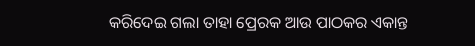କରିଦେଇ ଗଲା ତାହା ପ୍ରେରକ ଆଉ ପାଠକର ଏକାନ୍ତ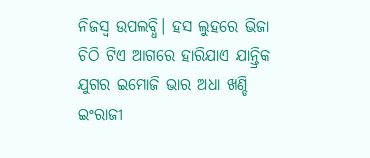ନିଜସ୍ଵ ଉପଲବ୍ଧି। ହସ ଲୁହରେ ଭିଜା ଚିଠି ଟିଏ ଆଗରେ ହାରିଯାଏ ଯାନ୍ତ୍ରିକ ଯୁଗର ଇମୋଜି ଭାର ଅଧା ଖଣ୍ଡି ଇଂରାଜୀ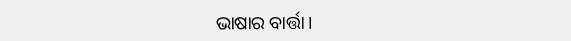ଭାଷାର ବାର୍ତ୍ତା।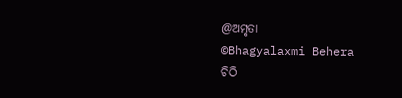@ଅମୃତା
©Bhagyalaxmi Behera
ଚିଠି